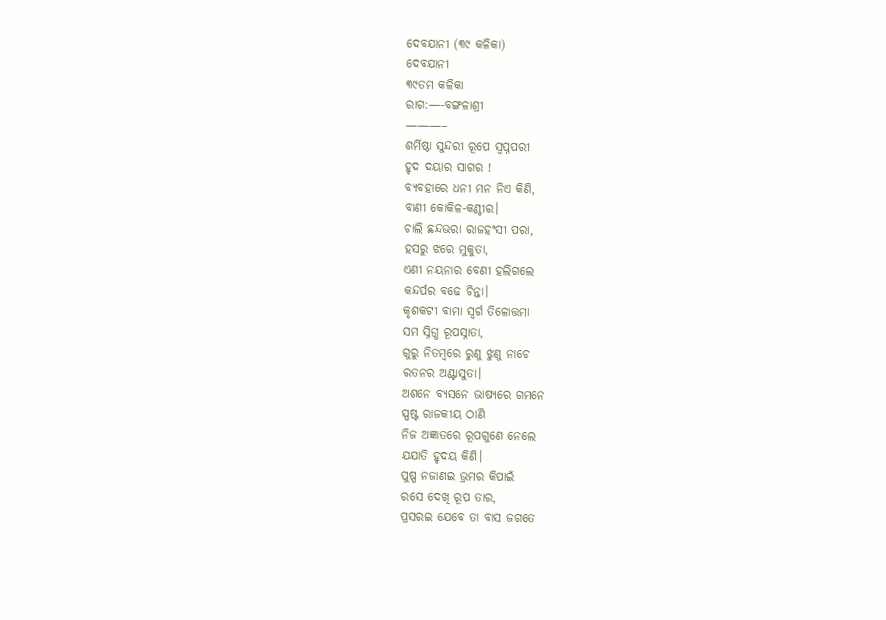ଦେବଯାନୀ (୩୯ କଳିକା)
ଦେବଯାନୀ
୩୯ତମ କଳିକା
ରାଗ:—-ବଙ୍ଗଳାଶ୍ରୀ
———–
ଶର୍ମିଷ୍ଠା ସୁନ୍ଦରୀ ରୂପେ ସ୍ବପ୍ନପରୀ
ହୃଦ ଦୟାର ସାଗର !
ବ୍ୟବହାରେ ଧନୀ ମନ ନିଏ କିଣି,
ବାଣୀ କୋକିଳ-କଣ୍ଠୀର।
ଚାଲି ଛନ୍ଦଭରା ରାଜହଂସୀ ପରା,
ହସରୁ ଝରେ ମୁକୁତା,
ଏଣୀ ନୟନାର ବେଣୀ ହଲିଗଲେ
କନ୍ଦର୍ପର ବଢେ ଚିନ୍ତା।
କୃଶକଟୀ ବାମା ସ୍ୱର୍ଗ ତିଳୋତ୍ତମା
ସମ ସ୍ନିଗ୍ଧ ରୂପସ୍ନାତା,
ଗୁରୁ ନିତମ୍ବରେ ରୁଣୁ ଝୁଣୁ ନାଚେ
ରତନର ଅଣ୍ଟାସୁତା।
ଅଶନେ ବ୍ୟସନେ ଭାଷ୍ୟରେ ଗମନେ
ସ୍ପଷ୍ଟ ରାଜକୀୟ ଠାଣି
ନିଜ ଅଜ୍ଞାତରେ ରୂପଗୁଣେ ନେଲେ
ଯଯାତି ହୃଦୟ କିଣି।
ପୁଷ୍ପ ନଜାଣଇ ଭ୍ରମର କିପାଇଁ
ରସେ ଦେଖି ରୂପ ତାର,
ପ୍ରସରଇ ଯେବେ ତା ବାସ ଜଗତେ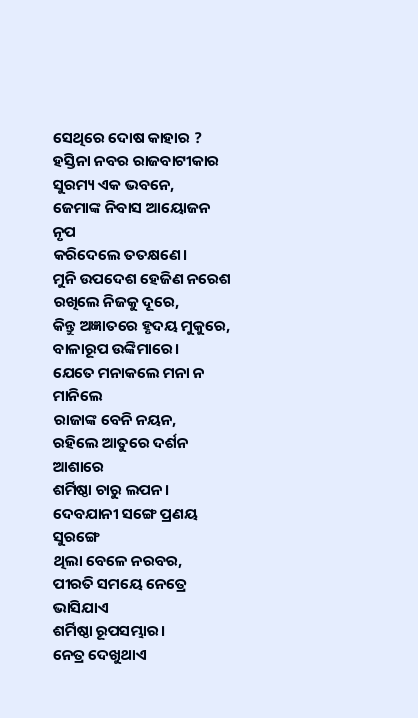ସେଥିରେ ଦୋଷ କାହାର ?
ହସ୍ତିନା ନବର ରାଜବାଟୀକାର
ସୁରମ୍ୟ ଏକ ଭବନେ,
ଜେମାଙ୍କ ନିବାସ ଆୟୋଜନ ନୃପ
କରିଦେଲେ ତତକ୍ଷଣେ।
ମୁନି ଉପଦେଶ ହେଜିଣ ନରେଶ
ରଖିଲେ ନିଜକୁ ଦୂରେ,
କିନ୍ତୁ ଅଜ୍ଞାତରେ ହୃଦୟ ମୁକୁରେ,
ବାଳାରୂପ ଉଙ୍କିମାରେ।
ଯେତେ ମନାକଲେ ମନା ନ ମାନିଲେ
ରାଜାଙ୍କ ବେନି ନୟନ,
ରହିଲେ ଆତୁରେ ଦର୍ଶନ ଆଶାରେ
ଶର୍ମିଷ୍ଠା ଚାରୁ ଲପନ।
ଦେବଯାନୀ ସଙ୍ଗେ ପ୍ରଣୟ ସୁରଙ୍ଗେ
ଥିଲା ବେଳେ ନରବର,
ପୀରତି ସମୟେ ନେତ୍ରେ ଭାସିଯାଏ
ଶର୍ମିଷ୍ଠା ରୂପସମ୍ଭାର।
ନେତ୍ର ଦେଖୁଥାଏ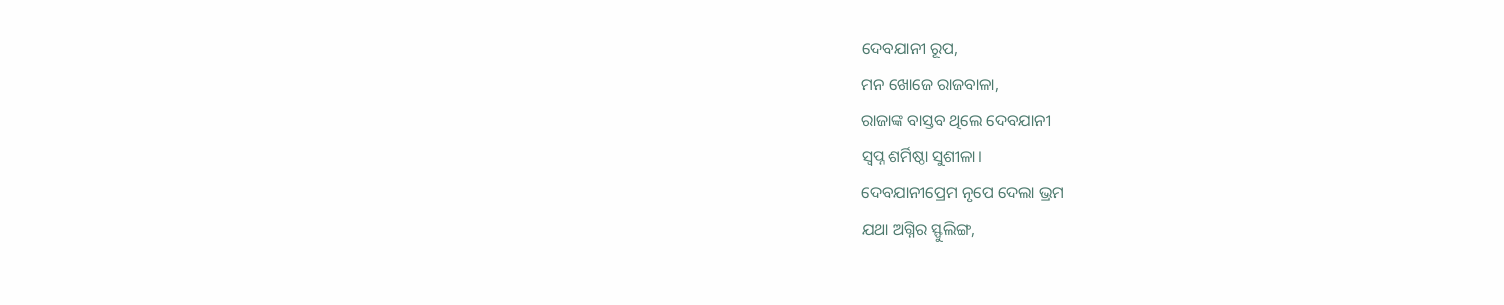ଦେବଯାନୀ ରୂପ,
ମନ ଖୋଜେ ରାଜବାଳା,
ରାଜାଙ୍କ ବାସ୍ତବ ଥିଲେ ଦେବଯାନୀ
ସ୍ଵପ୍ନ ଶର୍ମିଷ୍ଠା ସୁଶୀଳା।
ଦେବଯାନୀପ୍ରେମ ନୃପେ ଦେଲା ଭ୍ରମ
ଯଥା ଅଗ୍ନିର ସ୍ଫୁଲିଙ୍ଗ,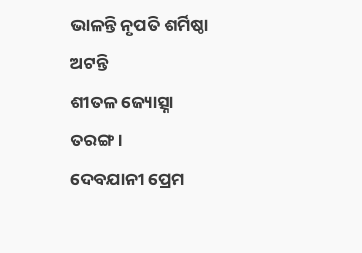ଭାଳନ୍ତି ନୃପତି ଶର୍ମିଷ୍ଠା ଅଟନ୍ତି
ଶୀତଳ ଜ୍ୟୋତ୍ସ୍ନା ତରଙ୍ଗ।
ଦେବଯାନୀ ପ୍ରେମ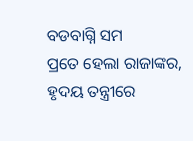ବଡବାଗ୍ନି ସମ
ପ୍ରତେ ହେଲା ରାଜାଙ୍କର,
ହୃଦୟ ତନ୍ତ୍ରୀରେ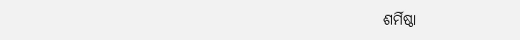ଶର୍ମିଷ୍ଠା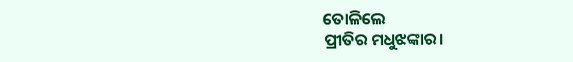ତୋଳିଲେ
ପ୍ରୀତିର ମଧୁଝଙ୍କାର।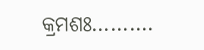କ୍ରମଶଃ……….